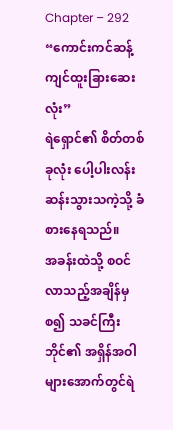Chapter – 292
“ကောင်းကင်ဆန့်ကျင်ထူးခြားဆေးလုံး”
ရဲရှောင်၏ စိတ်တစ်ခုလုံး ပေါ့ပါးလန်းဆန်းသွားသကဲ့သို့ ခံစားနေရသည်။
အခန်းထဲသို့ စဝင်လာသည့်အချိန်မှစ၍ သခင်ကြီးဘိုင်၏ အရှိန်အဝါများအောက်တွင်ရဲ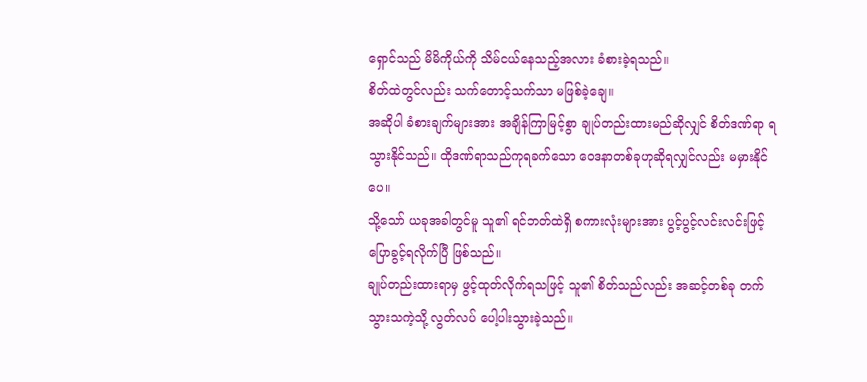ရှောင်သည် မိမိကိုယ်ကို သိမ်ငယ်နေသည့်အလား ခံစားခဲ့ရသည်။
စိတ်ထဲတွင်လည်း သက်တောင့်သက်သာ မဖြစ်ခဲ့ချေ။
အဆိုပါ ခံစားချက်များအား အချိန်ကြာမြင့်စွာ ချုပ်တည်းထားမည်ဆိုလျှင် စိတ်ဒဏ်ရာ ရသွားနိုင်သည်။ ထိုဒဏ်ရာသည်ကုရခက်သော ဝေဒနာတစ်ခုဟုဆိုရလျှင်လည်း မမှားနိုင်ပေ။
သို့သော် ယခုအခါတွင်မူ သူ၏ ရင်ဘတ်ထဲရှိ စကားလုံးများအား ပွင့်ပွင့်လင်းလင်းဖြင့်ပြောခွင့်ရလိုက်ပြီ ဖြစ်သည်။
ချုပ်တည်းထားရာမှ ဖွင့်ထုတ်လိုက်ရသဖြင့် သူ၏ စိတ်သည်လည်း အဆင့်တစ်ခု တက်သွားသကဲ့သို့ လွတ်လပ် ပေါ့ပါးသွားခဲ့သည်။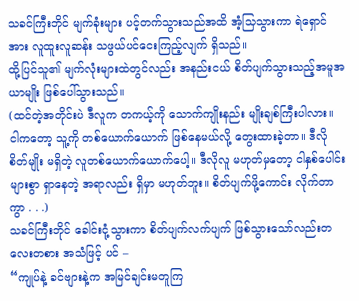သခင်ကြီးဘိုင် မျက်ခုံးများ ပင့်တက်သွားသည်အထိ အံ့သြသွားကာ ရဲရှောင်အား လူထူးလူဆန်း သဖွယ်ပင်ငေးကြည့်လျက် ရှိသည်။
ထို့ပြင်သူ၏ မျက်လုံးများထဲတွင်လည်း အနည်းငယ် စိတ်ပျက်သွားသည့်အမူအယာမျိုး ဖြစ်ပေါ်သွားသည်။
(ထင်တဲ့အတိုင်းပဲ ဒီလူက တကယ့်ကို သောက်ကျိုးနည်း မျိုးချစ်ကြီးပါလား။ ငါကတော့ သူ့ကို တစ်ယောက်ယောက် ဖြစ်နေမယ်လို့ တွေးထားခဲ့တာ။ ဒီလို စိတ်မျိုး မရှိတဲ့ လူတစ်ယောက်ယောက်ပေါ့။ ဒီလိုလူ မဟုတ်မှတော့ ငါနှစ်ပေါင်းများစွာ ရှာနေတဲ့ အရာလည်း ရှိမှာ မဟုတ်ဘူး။ စိတ်ပျက်ဖို့ကောင်း လိုက်တာကွာ . . .)
သခင်ကြီးဘိုင် ခေါင်းငုံ့သွားကာ စိတ်ပျက်လက်ပျက် ဖြစ်သွားသော်လည်းတလေးတစား အသံဖြင့် ပင် –
“ကျုပ်နဲ့ ခင်ဗျားနဲ့က အမြင်ချင်းမတူကြ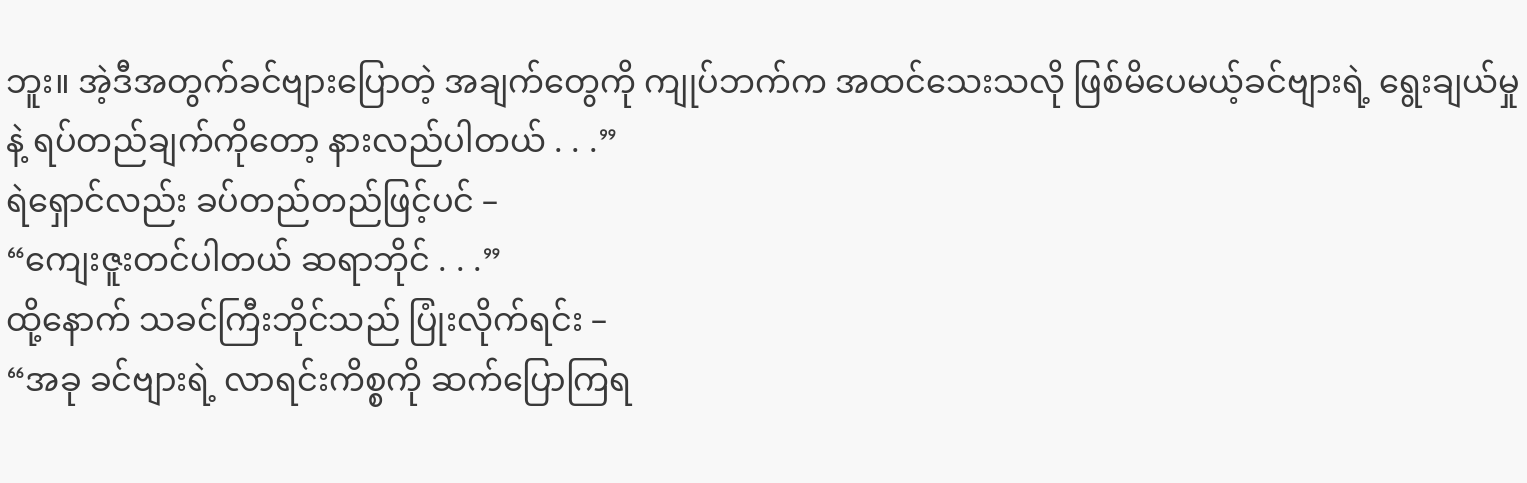ဘူး။ အဲ့ဒီအတွက်ခင်ဗျားပြောတဲ့ အချက်တွေကို ကျုပ်ဘက်က အထင်သေးသလို ဖြစ်မိပေမယ့်ခင်ဗျားရဲ့ ရွေးချယ်မှုနဲ့ ရပ်တည်ချက်ကိုတော့ နားလည်ပါတယ် . . .”
ရဲရှောင်လည်း ခပ်တည်တည်ဖြင့်ပင် –
“ကျေးဇူးတင်ပါတယ် ဆရာဘိုင် . . .”
ထို့နောက် သခင်ကြီးဘိုင်သည် ပြုံးလိုက်ရင်း –
“အခု ခင်ဗျားရဲ့ လာရင်းကိစ္စကို ဆက်ပြောကြရ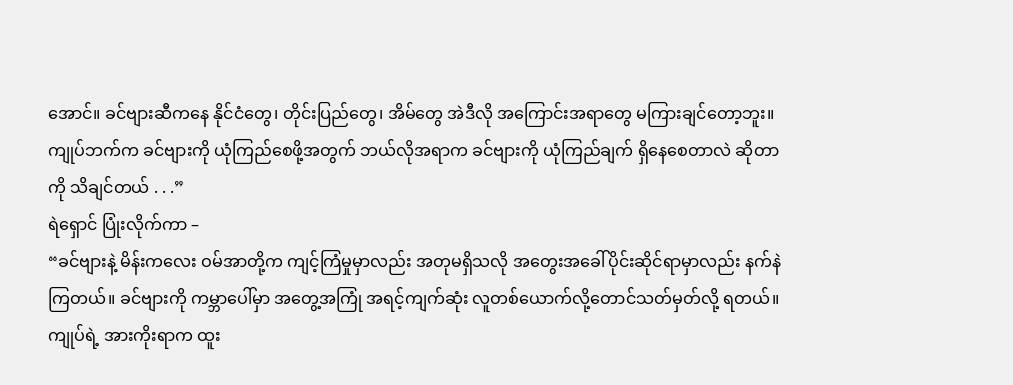အောင်။ ခင်ဗျားဆီကနေ နိုင်ငံတွေ၊ တိုင်းပြည်တွေ၊ အိမ်တွေ အဲဒီလို အကြောင်းအရာတွေ မကြားချင်တော့ဘူး။ ကျုပ်ဘက်က ခင်ဗျားကို ယုံကြည်စေဖို့အတွက် ဘယ်လိုအရာက ခင်ဗျားကို ယုံကြည်ချက် ရှိနေစေတာလဲ ဆိုတာကို သိချင်တယ် . . .”
ရဲရှောင် ပြုံးလိုက်ကာ –
“ခင်ဗျားနဲ့ မိန်းကလေး ဝမ်အာတို့က ကျင့်ကြံမှုမှာလည်း အတုမရှိသလို အတွေးအခေါ်ပိုင်းဆိုင်ရာမှာလည်း နက်နဲကြတယ်။ ခင်ဗျားကို ကမ္ဘာပေါ်မှာ အတွေ့အကြုံ အရင့်ကျက်ဆုံး လူတစ်ယောက်လို့တောင်သတ်မှတ်လို့ ရတယ်။ ကျုပ်ရဲ့ အားကိုးရာက ထူး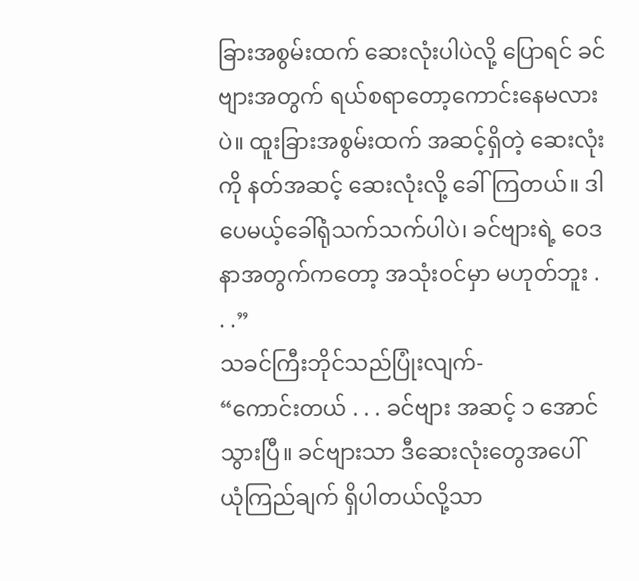ခြားအစွမ်းထက် ဆေးလုံးပါပဲလို့ ပြောရင် ခင် ဗျားအတွက် ရယ်စရာတော့ကောင်းနေမလားပဲ။ ထူးခြားအစွမ်းထက် အဆင့်ရှိတဲ့ ဆေးလုံးကို နတ်အဆင့် ဆေးလုံးလို့ ခေါ်ကြတယ်။ ဒါပေမယ့်ခေါ်ရုံသက်သက်ပါပဲ၊ ခင်ဗျားရဲ့ ဝေဒနာအတွက်ကတော့ အသုံးဝင်မှာ မဟုတ်ဘူး . . .”
သခင်ကြီးဘိုင်သည်ပြုံးလျက်-
“ကောင်းတယ် . . . ခင်ဗျား အဆင့် ၁ အောင်သွားပြီ။ ခင်ဗျားသာ ဒီဆေးလုံးတွေအပေါ် ယုံကြည်ချက် ရှိပါတယ်လို့သာ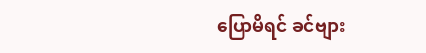ပြောမိရင် ခင်ဗျား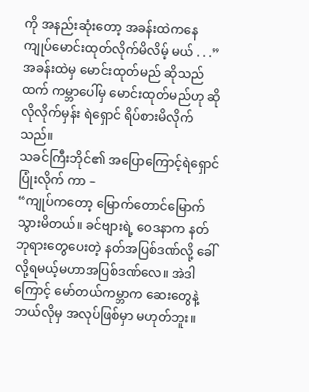ကို အနည်းဆုံးတော့ အခန်းထဲကနေ ကျုပ်မောင်းထုတ်လိုက်မိလိမ့် မယ် . . .”
အခန်းထဲမှ မောင်းထုတ်မည် ဆိုသည်ထက် ကမ္ဘာပေါ်မှ မောင်းထုတ်မည်ဟု ဆိုလိုလိုက်မှန်း ရဲရှောင် ရိပ်စားမိလိုက်သည်။
သခင်ကြီးဘိုင်၏ အပြောကြောင့်ရဲရှောင် ပြုံးလိုက် ကာ –
“ကျုပ်ကတော့ မြောက်တောင်မြောက်သွားမိတယ်။ ခင်ဗျားရဲ့ ဝေဒနာက နတ်ဘုရားတွေပေးတဲ့ နတ်အပြစ်ဒဏ်လို့ ခေါ်လို့ရမယ့်မဟာအပြစ်ဒဏ်လေ။ အဲဒါကြောင့် မော်တယ်ကမ္ဘာက ဆေးတွေနဲ့ ဘယ်လိုမှ အလုပ်ဖြစ်မှာ မဟုတ်ဘူး။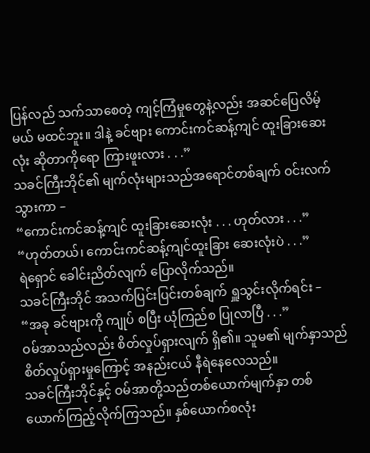ပြန်လည် သက်သာစေတဲ့ ကျင့်ကြံမှုတွေနဲ့လည်း အဆင်ပြေလိမ့်မယ် မထင်ဘူး။ ဒါနဲ့ ခင်ဗျား ကောင်းကင်ဆန့်ကျင် ထူးခြားဆေးလုံး ဆိုတာကိုရော ကြားဖူးလား . . .”
သခင်ကြီးဘိုင်၏ မျက်လုံးများသည်အရောင်တစ်ချက် ဝင်းလက်သွားကာ –
“ကောင်းကင်ဆန့်ကျင် ထူးခြားဆေးလုံး . . . ဟုတ်လား . . .”
“ဟုတ်တယ်၊ ကောင်းကင်ဆန့်ကျင်ထူးခြား ဆေးလုံးပဲ . . .”
ရဲရှောင် ခေါင်းညိတ်လျက် ပြောလိုက်သည်။
သခင်ကြီးဘိုင် အသက်ပြင်းပြင်းတစ်ချက် ရှူသွင်းလိုက်ရင်း –
“အခု ခင်ဗျားကို ကျုပ် စပြီး ယုံကြည်စ ပြုလာပြီ . . .”
ဝမ်အာသည်လည်း စိတ်လှုပ်ရှားလျက် ရှိ၏။ သူမ၏ မျက်နှာသည် စိတ်လှုပ်ရှားမှုကြောင့် အနည်းငယ် နီရဲနေလေသည်။
သခင်ကြီးဘိုင်နှင့် ဝမ်အာတို့သည်တစ်ယောက်မျက်နှာ တစ်ယောက်ကြည့်လိုက်ကြသည်။ နှစ်ယောက်စလုံး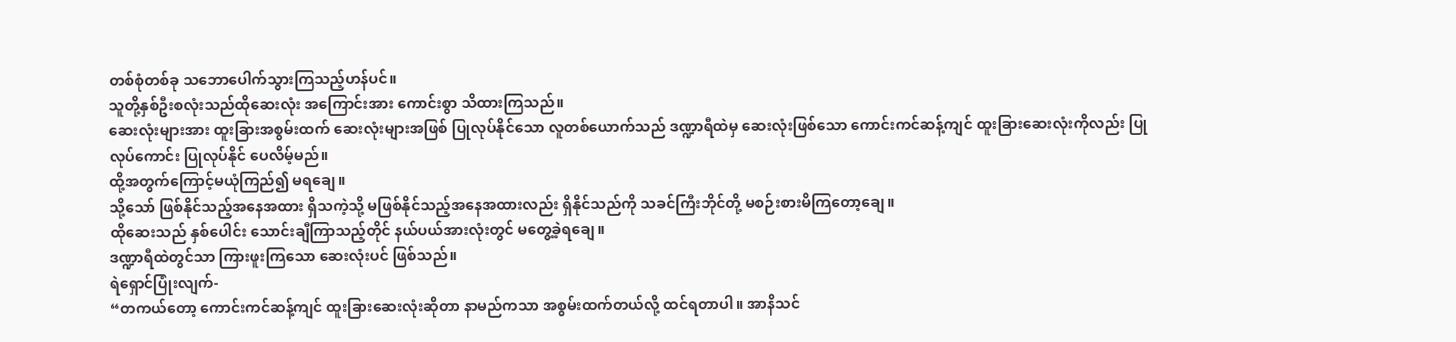တစ်စုံတစ်ခု သဘောပေါက်သွားကြသည့်ဟန်ပင်။
သူတို့နှစ်ဦးစလုံးသည်ထိုဆေးလုံး အကြောင်းအား ကောင်းစွာ သိထားကြသည်။
ဆေးလုံးများအား ထူးခြားအစွမ်းထက် ဆေးလုံးများအဖြစ် ပြုလုပ်နိုင်သော လူတစ်ယောက်သည် ဒဏ္ဍာရီထဲမှ ဆေးလုံးဖြစ်သော ကောင်းကင်ဆန့်ကျင် ထူးခြားဆေးလုံးကိုလည်း ပြုလုပ်ကောင်း ပြုလုပ်နိုင် ပေလိမ့်မည်။
ထို့အတွက်ကြောင့်မယုံကြည်၍ မရချေ။
သို့သော် ဖြစ်နိုင်သည့်အနေအထား ရှိသကဲ့သို့ မဖြစ်နိုင်သည့်အနေအထားလည်း ရှိနိုင်သည်ကို သခင်ကြီးဘိုင်တို့ မစဉ်းစားမိကြတော့ချေ။
ထိုဆေးသည် နှစ်ပေါင်း သောင်းချီကြာသည့်တိုင် နယ်ပယ်အားလုံးတွင် မတွေ့ခဲ့ရချေ။
ဒဏ္ဍာရီထဲတွင်သာ ကြားဖူးကြသော ဆေးလုံးပင် ဖြစ်သည်။
ရဲရှောင်ပြုံးလျက်-
“တကယ်တော့ ကောင်းကင်ဆန့်ကျင် ထူးခြားဆေးလုံးဆိုတာ နာမည်ကသာ အစွမ်းထက်တယ်လို့ ထင်ရတာပါ။ အာနိသင်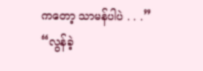ကတော့ သာမန်ပါပဲ . . .”
“လွန်ခဲ့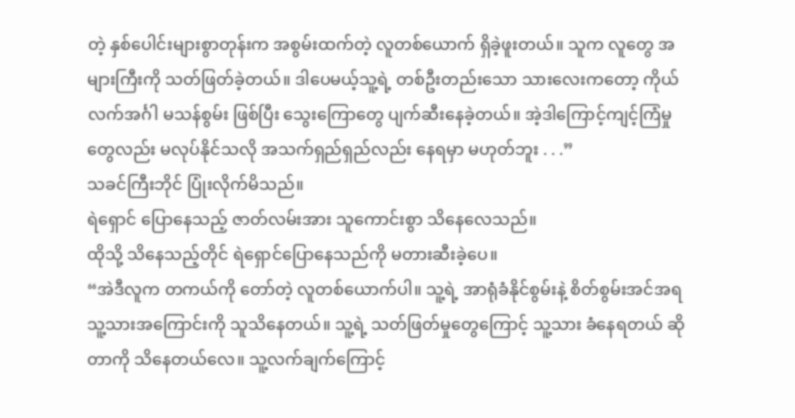တဲ့ နှစ်ပေါင်းများစွာတုန်းက အစွမ်းထက်တဲ့ လူတစ်ယောက် ရှိခဲ့ဖူးတယ်။ သူက လူတွေ အများကြီးကို သတ်ဖြတ်ခဲ့တယ်။ ဒါပေမယ့်သူ့ရဲ့ တစ်ဦးတည်းသော သားလေးကတော့ ကိုယ်လက်အင်္ဂါ မသန်စွမ်း ဖြစ်ပြီး သွေးကြောတွေ ပျက်ဆီးနေခဲ့တယ်။ အဲ့ဒါကြောင့်ကျင့်ကြံမှုတွေလည်း မလုပ်နိုင်သလို အသက်ရှည်ရှည်လည်း နေရမှာ မဟုတ်ဘူး . . .”
သခင်ကြီးဘိုင် ပြုံးလိုက်မိသည်။
ရဲရှောင် ပြောနေသည့် ဇာတ်လမ်းအား သူကောင်းစွာ သိနေလေသည်။
ထိုသို့ သိနေသည့်တိုင် ရဲရှောင်ပြောနေသည်ကို မတားဆီးခဲ့ပေ။
“အဲဒီလူက တကယ်ကို တော်တဲ့ လူတစ်ယောက်ပါ။ သူ့ရဲ့ အာရုံခံနိုင်စွမ်းနဲ့ စိတ်စွမ်းအင်အရ သူ့သားအကြောင်းကို သူသိနေတယ်။ သူ့ရဲ့ သတ်ဖြတ်မှုတွေကြောင့် သူ့သား ခံနေရတယ် ဆိုတာကို သိနေတယ်လေ။ သူ့လက်ချက်ကြောင့်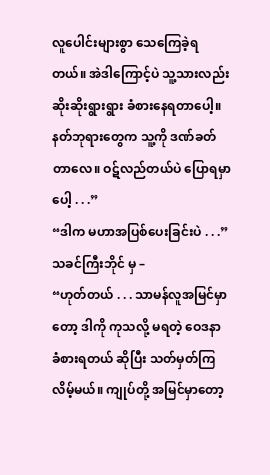လူပေါင်းများစွာ သေကြေခဲ့ရတယ်။ အဲဒါကြောင့်ပဲ သူ့သားလည်း ဆိုးဆိုးရွားရွား ခံစားနေရတာပေါ့။ နတ်ဘုရားတွေက သူ့ကို ဒဏ်ခတ်တာလေ။ ဝဋ်လည်တယ်ပဲ ပြောရမှာပေါ့ . . .”
“ဒါက မဟာအပြစ်ပေးခြင်းပဲ . . .”
သခင်ကြီးဘိုင် မှ –
“ဟုတ်တယ် . . . သာမန်လူအမြင်မှာတော့ ဒါကို ကုသလို့ မရတဲ့ ဝေဒနာ ခံစားရတယ် ဆိုပြီး သတ်မှတ်ကြလိမ့်မယ်။ ကျုပ်တို့ အမြင်မှာတော့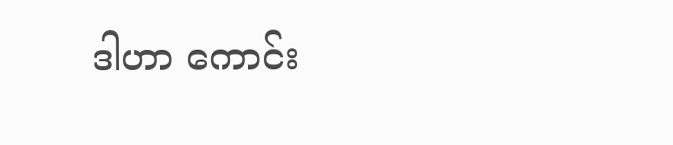ဒါဟာ ကောင်း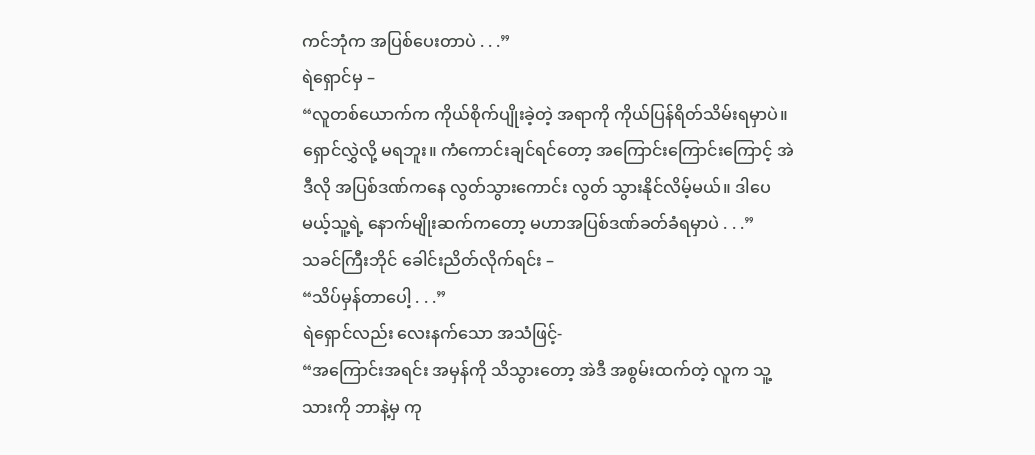ကင်ဘုံက အပြစ်ပေးတာပဲ . . .”
ရဲရှောင်မှ –
“လူတစ်ယောက်က ကိုယ်စိုက်ပျိုးခဲ့တဲ့ အရာကို ကိုယ်ပြန်ရိတ်သိမ်းရမှာပဲ။ ရှောင်လွှဲလို့ မရဘူး။ ကံကောင်းချင်ရင်တော့ အကြောင်းကြောင်းကြောင့် အဲဒီလို အပြစ်ဒဏ်ကနေ လွတ်သွားကောင်း လွတ် သွားနိုင်လိမ့်မယ်။ ဒါပေမယ့်သူ့ရဲ့ နောက်မျိုးဆက်ကတော့ မဟာအပြစ်ဒဏ်ခတ်ခံရမှာပဲ . . .”
သခင်ကြီးဘိုင် ခေါင်းညိတ်လိုက်ရင်း –
“သိပ်မှန်တာပေါ့ . . .”
ရဲရှောင်လည်း လေးနက်သော အသံဖြင့်-
“အကြောင်းအရင်း အမှန်ကို သိသွားတော့ အဲဒီ အစွမ်းထက်တဲ့ လူက သူ့သားကို ဘာနဲ့မှ ကု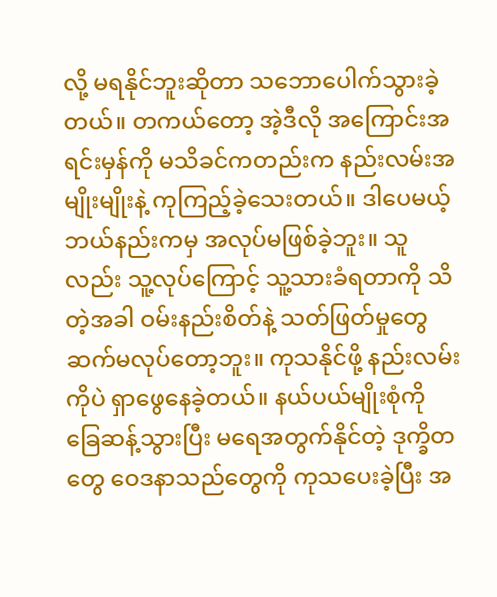လို့ မရနိုင်ဘူးဆိုတာ သဘောပေါက်သွားခဲ့တယ်။ တကယ်တော့ အဲ့ဒီလို အကြောင်းအရင်းမှန်ကို မသိခင်ကတည်းက နည်းလမ်းအမျိုးမျိုးနဲ့ ကုကြည့်ခဲ့သေးတယ်။ ဒါပေမယ့်ဘယ်နည်းကမှ အလုပ်မဖြစ်ခဲ့ဘူး။ သူလည်း သူ့လုပ်ကြောင့် သူ့သားခံရတာကို သိတဲ့အခါ ဝမ်းနည်းစိတ်နဲ့ သတ်ဖြတ်မှုတွေ ဆက်မလုပ်တော့ဘူး။ ကုသနိုင်ဖို့ နည်းလမ်းကိုပဲ ရှာဖွေနေခဲ့တယ်။ နယ်ပယ်မျိုးစုံကို ခြေဆန့်သွားပြီး မရေအတွက်နိုင်တဲ့ ဒုက္ခိတတွေ ဝေဒနာသည်တွေကို ကုသပေးခဲ့ပြီး အ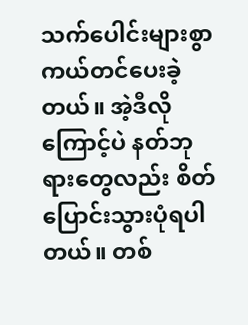သက်ပေါင်းများစွာ ကယ်တင်ပေးခဲ့တယ်။ အဲ့ဒီလိုကြောင့်ပဲ နတ်ဘုရားတွေလည်း စိတ်ပြောင်းသွားပုံရပါတယ်။ တစ်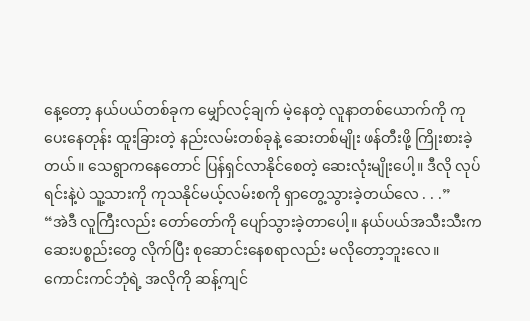နေ့တော့ နယ်ပယ်တစ်ခုက မျှော်လင့်ချက် မဲ့နေတဲ့ လူနာတစ်ယောက်ကို ကုပေးနေတုန်း ထူးခြားတဲ့ နည်းလမ်းတစ်ခုနဲ့ ဆေးတစ်မျိုး ဖန်တီးဖို့ ကြိုးစားခဲ့တယ်။ သေရွာကနေတောင် ပြန်ရှင်လာနိုင်စေတဲ့ ဆေးလုံးမျိုးပေါ့။ ဒီလို လုပ်ရင်းနဲ့ပဲ သူ့သားကို ကုသနိုင်မယ့်လမ်းစကို ရှာတွေ့သွားခဲ့တယ်လေ . . .”
“အဲဒီ လူကြီးလည်း တော်တော်ကို ပျော်သွားခဲ့တာပေါ့။ နယ်ပယ်အသီးသီးက ဆေးပစ္စည်းတွေ လိုက်ပြီး စုဆောင်းနေစရာလည်း မလိုတော့ဘူးလေ။ ကောင်းကင်ဘုံရဲ့ အလိုကို ဆန့်ကျင်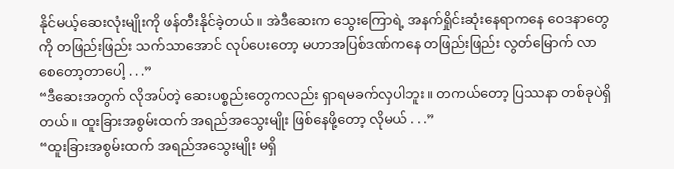နိုင်မယ့်ဆေးလုံးမျိုးကို ဖန်တီးနိုင်ခဲ့တယ်။ အဲဒီဆေးက သွေးကြောရဲ့ အနက်ရှိုင်းဆုံးနေရာကနေ ဝေဒနာတွေကို တဖြည်းဖြည်း သက်သာအောင် လုပ်ပေးတော့ မဟာအပြစ်ဒဏ်ကနေ တဖြည်းဖြည်း လွတ်မြောက် လာစေတော့တာပေါ့ . . .”
“ဒီဆေးအတွက် လိုအပ်တဲ့ ဆေးပစ္စည်းတွေကလည်း ရှာရမခက်လှပါဘူး။ တကယ်တော့ ပြဿနာ တစ်ခုပဲရှိတယ်။ ထူးခြားအစွမ်းထက် အရည်အသွေးမျိုး ဖြစ်နေဖို့တော့ လိုမယ် . . .”
“ထူးခြားအစွမ်းထက် အရည်အသွေးမျိုး မရှိ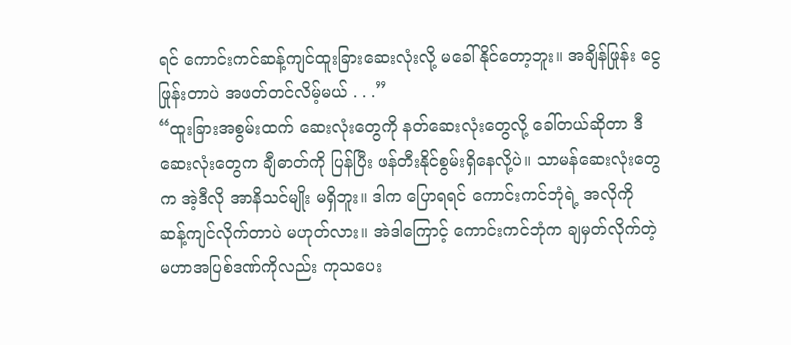ရင် ကောင်းကင်ဆန့်ကျင်ထူးခြားဆေးလုံးလို့ မခေါ်နိုင်တော့ဘူး။ အချိန်ဖြုန်း ငွေဖြုန်းတာပဲ အဖတ်တင်လိမ့်မယ် . . .”
“ထူးခြားအစွမ်းထက် ဆေးလုံးတွေကို နတ်ဆေးလုံးတွေလို့ ခေါ်တယ်ဆိုတာ ဒီဆေးလုံးတွေက ချီဓာတ်ကို ပြန်ပြီး ဖန်တီးနိုင်စွမ်းရှိနေလို့ပဲ။ သာမန်ဆေးလုံးတွေက အဲ့ဒီလို အာနိသင်မျိုး မရှိဘူး။ ဒါက ပြောရရင် ကောင်းကင်ဘုံရဲ့ အလိုကို ဆန့်ကျင်လိုက်တာပဲ မဟုတ်လား။ အဲဒါကြောင့် ကောင်းကင်ဘုံက ချမှတ်လိုက်တဲ့ မဟာအပြစ်ဒဏ်ကိုလည်း ကုသပေး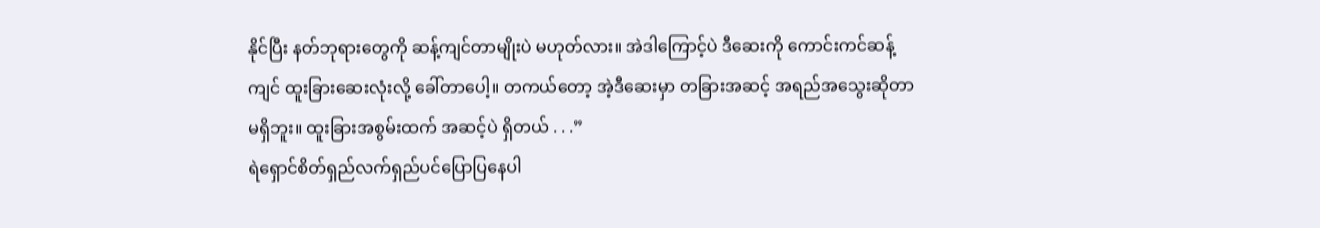နိုင်ပြီး နတ်ဘုရားတွေကို ဆန့်ကျင်တာမျိုးပဲ မဟုတ်လား။ အဲဒါကြောင့်ပဲ ဒီဆေးကို ကောင်းကင်ဆန့်ကျင် ထူးခြားဆေးလုံးလို့ ခေါ်တာပေါ့။ တကယ်တော့ အဲ့ဒီဆေးမှာ တခြားအဆင့် အရည်အသွေးဆိုတာ မရှိဘူး။ ထူးခြားအစွမ်းထက် အဆင့်ပဲ ရှိတယ် . . .”
ရဲရှောင်စိတ်ရှည်လက်ရှည်ပင်ပြောပြနေပါ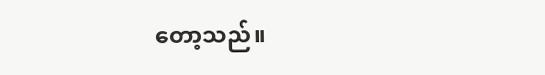တော့သည်။